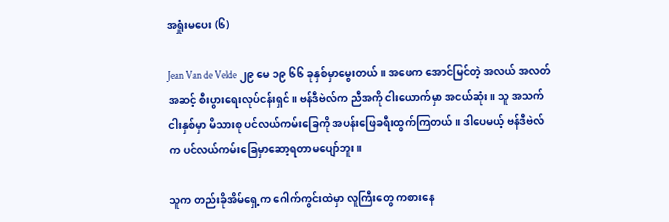အရှုံးမပေး (၆)

Jean Van de Velde ၂၉ မေ ၁၉ ၆၆ ခုနှစ်မှာမွေးတယ်။ အဖေက အောင်မြင်တဲ့ အလယ် အလတ်အဆင့် စီးပွားရေးလုပ်ငန်းရှင်။ ဗန်ဒီဗဲလ်က ညီအကို ငါးယောက်မှာ အငယ်ဆုံး။ သူ အသက် ငါးနှစ်မှာ မိသားစု ပင်လယ်ကမ်းခြေကို အပန်းဖြေခရီးထွက်ကြတယ်။ ဒါပေမယ့် ဗန်ဒီဗဲလ် က ပင်လယ်ကမ်းခြေမှာဆော့ရတာမပျော်ဘူး။

သူက တည်းခိုအိမ်ရှေ့က ဂေါက်ကွင်းထဲမှာ လူကြီးတွေ ကစားနေ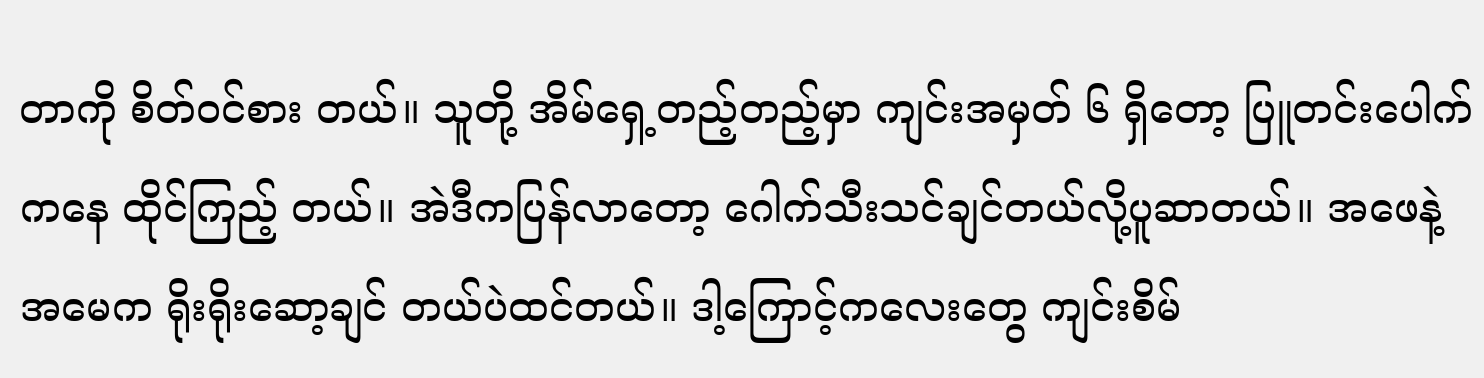တာကို စိတ်ဝင်စား တယ်။ သူတို့ အိမ်ရှေ့တည့်တည့်မှာ ကျင်းအမှတ် ၆ ရှိတော့ ပြူတင်းပေါက်ကနေ ထိုင်ကြည့် တယ်။ အဲဒီကပြန်လာတော့ ဂေါက်သီးသင်ချင်တယ်လို့ပူဆာတယ်။ အဖေနဲ့ အမေက ရိုးရိုးဆော့ချင် တယ်ပဲထင်တယ်။ ဒါ့ကြောင့်ကလေးတွေ ကျင်းစိမ်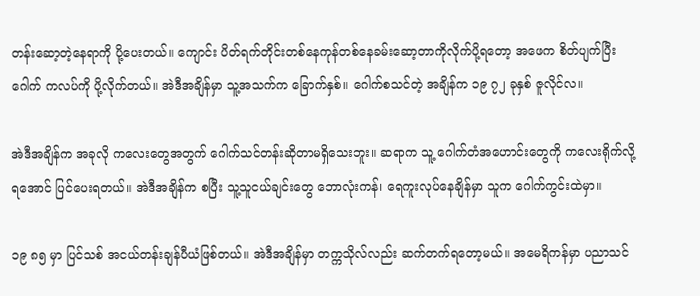တန်းဆော့တဲ့နေရာကို ပို့ပေးတယ်။ ကျောင်း ပိတ်ရက်တိုင်းတစ်နေကုန်တစ်နေခမ်းဆော့တာကိုလိုက်ပို့ရတော့ အဖေက စိတ်ပျက်ပြီး ဂေါက် ကလပ်ကို ပို့လိုက်တယ်။ အဲဒီအချိန်မှာ သူ့အသက်က ခြောက်နှစ်။ ဂေါက်စသင်တဲ့ အချိန်က ၁၉ ၇၂ ခုနှစ် ဇူလိုင်လ။

အဲဒီအချိန်က အခုလို ကလေးတွေအတွက် ဂေါက်သင်တန်းဆိုတာမရှိသေးဘူး။ ဆရာက သူ့ ဂေါက်တံအဟောင်းတွေကို ကလေးရိုက်လို့ရအောင် ပြင်ပေးရတယ်။ အဲဒီအချိန်က စပြီး သူ့သူငယ်ချင်းတွေ ဘောလုံးကန်၊ ရေကူးလုပ်နေချိန်မှာ သူက ဂေါက်ကွင်းထဲမှာ။

၁၉ ၈၅ မှာ ပြင်သစ် အငယ်တန်းချန်ပီယံဖြစ်တယ်။ အဲဒီအချိန်မှာ တက္ကသိုလ်လည်း ဆက်တက်ရတော့မယ်။ အမေရိကန်မှာ ပညာသင်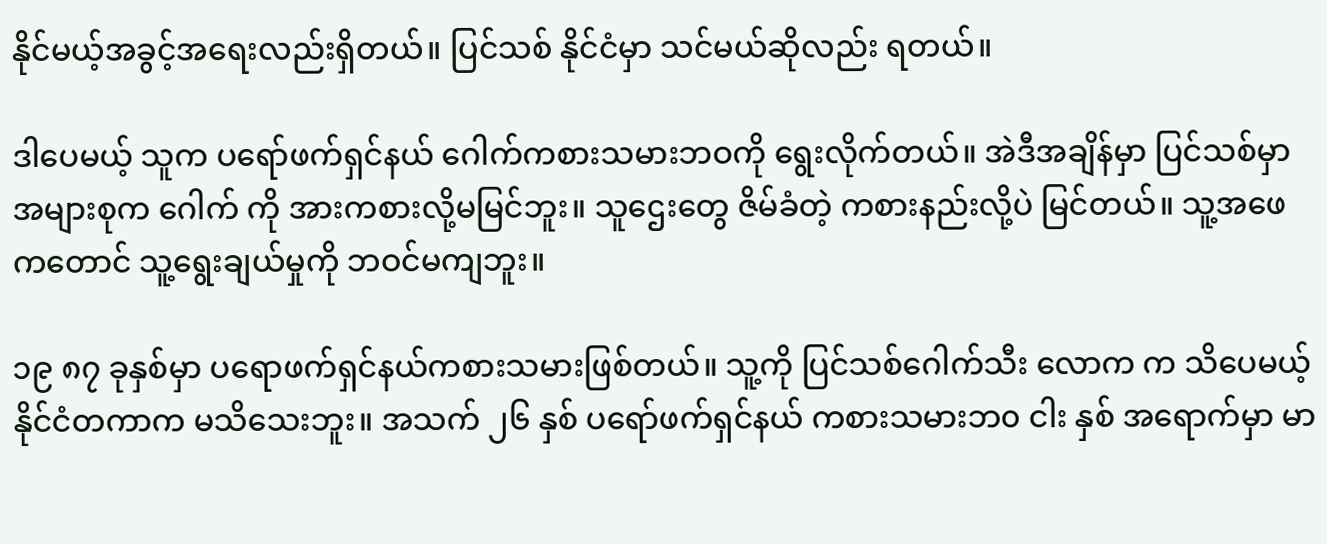နိုင်မယ့်အခွင့်အရေးလည်းရှိတယ်။ ပြင်သစ် နိုင်ငံမှာ သင်မယ်ဆိုလည်း ရတယ်။

ဒါပေမယ့် သူက ပရော်ဖက်ရှင်နယ် ဂေါက်ကစားသမားဘဝကို ရွေးလိုက်တယ်။ အဲဒီအချိန်မှာ ပြင်သစ်မှာ အများစုက ဂေါက် ကို အားကစားလို့မမြင်ဘူး။ သူဌေးတွေ ဇိမ်ခံတဲ့ ကစားနည်းလို့ပဲ မြင်တယ်။ သူ့အဖေကတောင် သူ့ရွေးချယ်မှုကို ဘဝင်မကျဘူး။

၁၉ ၈၇ ခုနှစ်မှာ ပရောဖက်ရှင်နယ်ကစားသမားဖြစ်တယ်။ သူ့ကို ပြင်သစ်ဂေါက်သီး လောက က သိပေမယ့် နိုင်ငံတကာက မသိသေးဘူး။ အသက် ၂၆ နှစ် ပရော်ဖက်ရှင်နယ် ကစားသမားဘ၀ ငါး နှစ် အရောက်မှာ မာ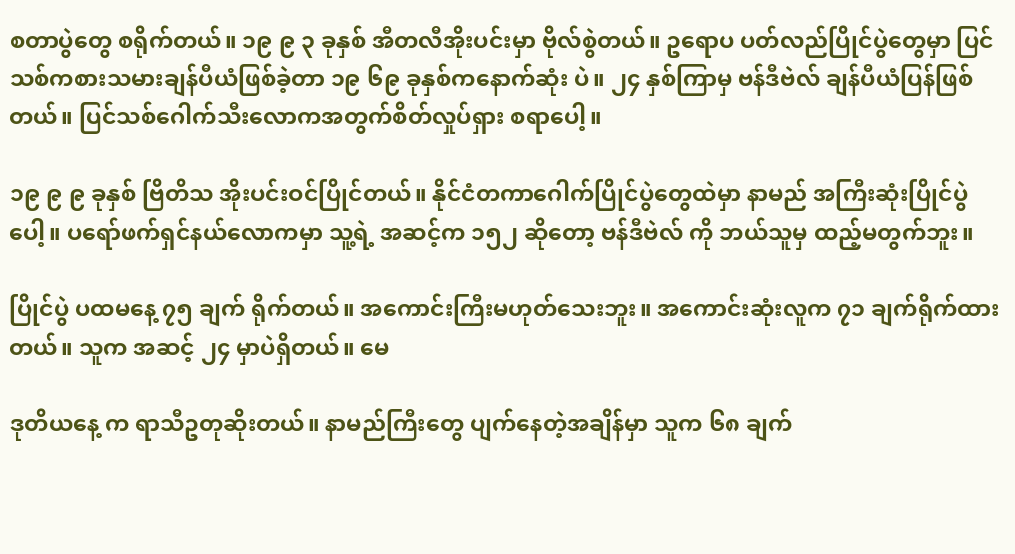စတာပွဲတွေ စရိုက်တယ်။ ၁၉ ၉ ၃ ခုနှစ် အီတလီအိုးပင်းမှာ ဗိုလ်စွဲတယ်။ ဥရောပ ပတ်လည်ပြိုင်ပွဲတွေမှာ ပြင်သစ်ကစားသမားချန်ပီယံဖြစ်ခဲ့တာ ၁၉ ၆၉ ခုနှစ်ကနောက်ဆုံး ပဲ။ ၂၄ နှစ်ကြာမှ ဗန်ဒီဗဲလ် ချန်ပီယံပြန်ဖြစ်တယ်။ ပြင်သစ်ဂေါက်သီးလောကအတွက်စိတ်လှုပ်ရှား စရာပေါ့။

၁၉ ၉ ၉ ခုနှစ် ဗြိတိသ အိုးပင်းဝင်ပြိုင်တယ်။ နိုင်ငံတကာဂေါက်ပြိုင်ပွဲတွေထဲမှာ နာမည် အကြီးဆုံးပြိုင်ပွဲပေါ့။ ပရော်ဖက်ရှင်နယ်လောကမှာ သူ့ရဲ့ အဆင့်က ၁၅၂ ဆိုတော့ ဗန်ဒီဗဲလ် ကို ဘယ်သူမှ ထည့်မတွက်ဘူး။

ပြိုင်ပွဲ ပထမနေ့ ၇၅ ချက် ရိုက်တယ်။ အကောင်းကြီးမဟုတ်သေးဘူး။ အကောင်းဆုံးလူက ၇၁ ချက်ရိုက်ထားတယ်။ သူက အဆင့် ၂၄ မှာပဲရှိတယ်။ မေ

ဒုတိယနေ့ က ရာသီဥတုဆိုးတယ်။ နာမည်ကြီးတွေ ပျက်နေတဲ့အချိန်မှာ သူက ၆၈ ချက်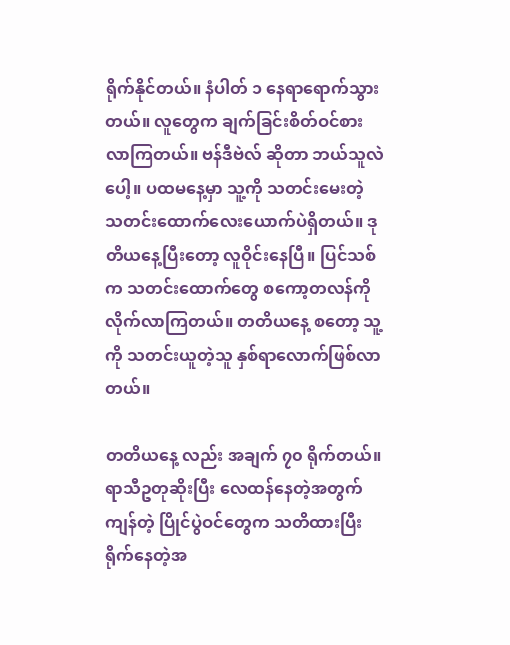ရိုက်နိုင်တယ်။ နံပါတ် ၁ နေရာရောက်သွားတယ်။ လူတွေက ချက်ခြင်းစိတ်ဝင်စား လာကြတယ်။ ဗန်ဒီဗဲလ် ဆိုတာ ဘယ်သူလဲပေါ့။ ပထမနေ့မှာ သူ့ကို သတင်းမေးတဲ့ သတင်းထောက်လေးယောက်ပဲရှိတယ်။ ဒုတိယနေ့ပြီးတော့ လူဝိုင်းနေပြီ။ ပြင်သစ်က သတင်းထောက်တွေ စကော့တလန်ကိုလိုက်လာကြတယ်။ တတိယနေ့ စတော့ သူ့ကို သတင်းယူတဲ့သူ နှစ်ရာလောက်ဖြစ်လာတယ်။

တတိယနေ့ လည်း အချက် ၇၀ ရိုက်တယ်။ ရာသီဥတုဆိုးပြီး လေထန်နေတဲ့အတွက် ကျန်တဲ့ ပြိုင်ပွဲဝင်တွေက သတိထားပြီးရိုက်နေတဲ့အ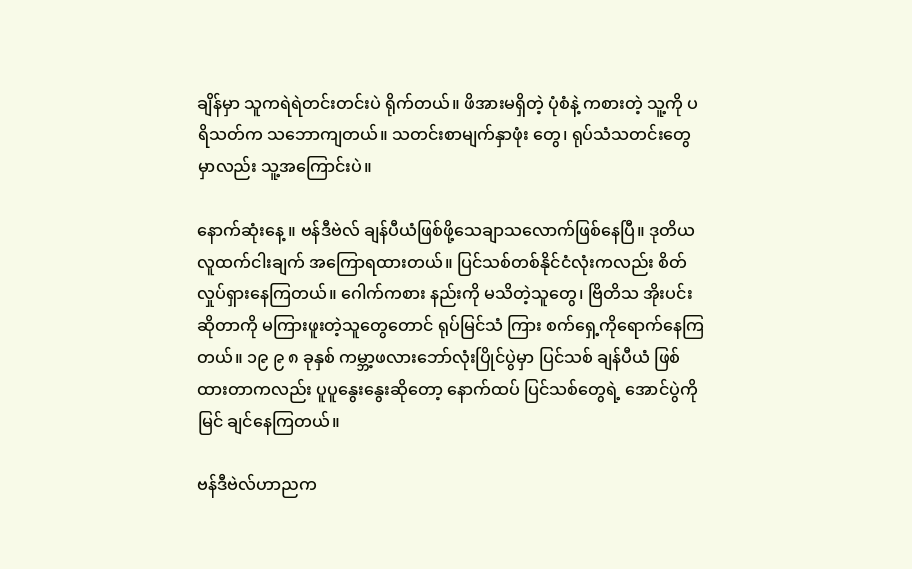ချိန်မှာ သူကရဲရဲတင်းတင်းပဲ ရိုက်တယ်။ ဖိအားမရှိတဲ့ ပုံစံနဲ့ ကစားတဲ့ သူ့ကို ပရိသတ်က သဘောကျတယ်။ သတင်းစာမျက်နှာဖုံး တွေ၊ ရုပ်သံသတင်းတွေမှာလည်း သူ့အကြောင်းပဲ။

နောက်ဆုံးနေ့ ။ ဗန်ဒီဗဲလ် ချန်ပီယံဖြစ်ဖို့သေချာသလောက်ဖြစ်နေပြီ။ ဒုတိယလူထက်ငါးချက် အကြောရထားတယ်။ ပြင်သစ်တစ်နိုင်ငံလုံးကလည်း စိတ်လှုပ်ရှားနေကြတယ်။ ဂေါက်ကစား နည်းကို မသိတဲ့သူတွေ၊ ဗြိတိသ အိုးပင်းဆိုတာကို မကြားဖူးတဲ့သူတွေတောင် ရုပ်မြင်သံ ကြား စက်ရှေ့ကိုရောက်နေကြတယ်။ ၁၉ ၉ ၈ ခုနှစ် ကမ္ဘာ့ဖလားဘော်လုံးပြိုင်ပွဲမှာ ပြင်သစ် ချန်ပီယံ ဖြစ်ထားတာကလည်း ပူပူနွေးနွေးဆိုတော့ နောက်ထပ် ပြင်သစ်တွေရဲ့ အောင်ပွဲကို မြင် ချင်နေကြတယ်။

ဗန်ဒီဗဲလ်ဟာညက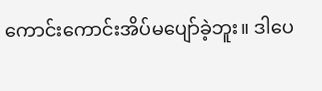ကောင်းကောင်းအိပ်မပျော်ခဲ့ဘူး။ ဒါပေ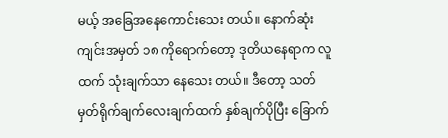မယ့် အခြေအနေကောင်းသေး တယ်။ နောက်ဆုံး ကျင်းအမှတ် ၁၈ ကိုရောက်တော့ ဒုတိယနေရာက လူထက် သုံးချက်သာ နေသေး တယ်။ ဒီတော့ သတ်မှတ်ရိုက်ချက်လေးချက်ထက် နှစ်ချက်ပိုပြီး ခြောက်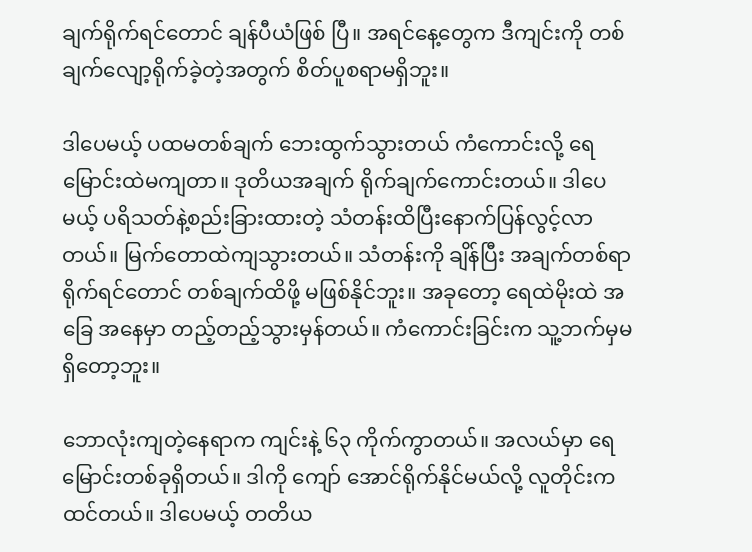ချက်ရိုက်ရင်တောင် ချန်ပီယံဖြစ် ပြီ။ အရင်နေ့တွေက ဒီကျင်းကို တစ်ချက်လျော့ရိုက်ခဲ့တဲ့အတွက် စိတ်ပူစရာမရှိဘူး။

ဒါပေမယ့် ပထမတစ်ချက် ဘေးထွက်သွားတယ် ကံကောင်းလို့ ရေမြောင်းထဲမကျတာ။ ဒုတိယအချက် ရိုက်ချက်ကောင်းတယ်။ ဒါပေမယ့် ပရိသတ်နဲ့စည်းခြားထားတဲ့ သံတန်းထိပြီးနောက်ပြန်လွင့်လာတယ်။ မြက်တောထဲကျသွားတယ်။ သံတန်းကို ချိန်ပြီး အချက်တစ်ရာရိုက်ရင်တောင် တစ်ချက်ထိဖို့ မဖြစ်နိုင်ဘူး။ အခုတော့ ရေထဲမိုးထဲ အခြေ အနေမှာ တည့်တည့်သွားမှန်တယ်။ ကံကောင်းခြင်းက သူ့ဘက်မှမရှိတော့ဘူး။

ဘောလုံးကျတဲ့နေရာက ကျင်းနဲ့ ၆၃ ကိုက်ကွာတယ်။ အလယ်မှာ ရေမြောင်းတစ်ခုရှိတယ်။ ဒါကို ကျော် အောင်ရိုက်နိုင်မယ်လို့ လူတိုင်းက ထင်တယ်။ ဒါပေမယ့် တတိယ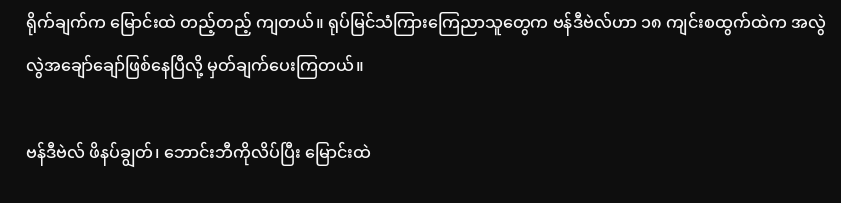ရိုက်ချက်က မြောင်းထဲ တည့်တည့် ကျတယ်။ ရုပ်မြင်သံကြားကြေညာသူတွေက ဗန်ဒီဗဲလ်ဟာ ၁၈ ကျင်းစထွက်ထဲက အလွဲလွဲအချော်ချော်ဖြစ်နေပြီလို့ မှတ်ချက်ပေးကြတယ်။

ဗန်ဒီဗဲလ် ဖိနပ်ချွတ်၊ ဘောင်းဘီကိုလိပ်ပြီး မြောင်းထဲ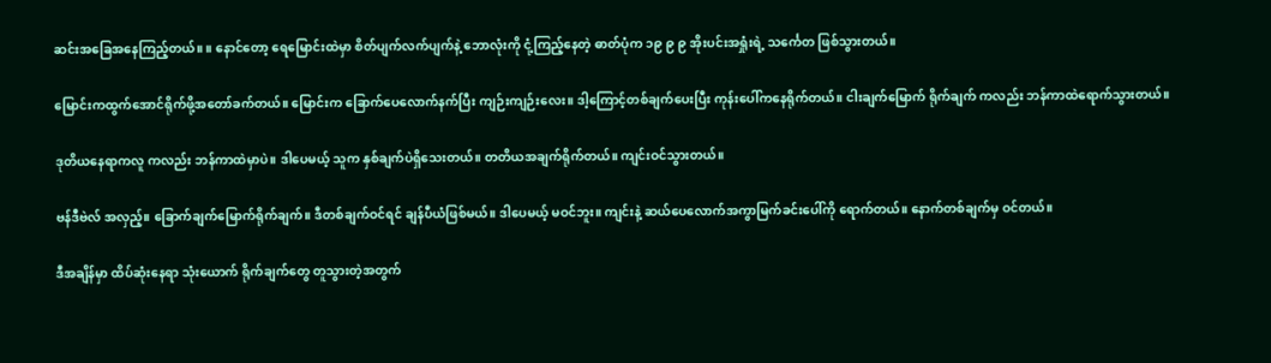ဆင်းအခြေအနေကြည့်တယ်။ ။ နောင်တော့ ရေမြောင်းထဲမှာ စိတ်ပျက်လက်ပျက်နဲ့ ဘောလုံးကို ငုံ့ကြည့်နေတဲ့ ဓာတ်ပုံက ၁၉ ၉ ၉ အိုးပင်းအရှုံးရဲ့ သင်္ကေတ ဖြစ်သွားတယ်။

မြောင်းကထွက်အောင်ရိုက်ဖို့အတော်ခက်တယ်။ မြောင်းက ခြောက်ပေလောက်နက်ပြီး ကျဉ်းကျဉ်းလေး။ ဒါ့ကြောင့်တစ်ချက်ပေးပြီး ကုန်းပေါ်ကနေရိုက်တယ်။ ငါးချက်မြောက် ရိုက်ချက် ကလည်း ဘန်ကာထဲရောက်သွားတယ်။

ဒုတိယနေရာကလူ ကလည်း ဘန်ကာထဲမှာပဲ။ ဒါပေမယ့် သူက နှစ်ချက်ပဲရှိသေးတယ်။ တတိယအချက်ရိုက်တယ်။ ကျင်းဝင်သွားတယ်။

ဗန်ဒီဗဲလ် အလှည့်။ ခြောက်ချက်မြောက်ရိုက်ချက်။ ဒီတစ်ချက်ဝင်ရင် ချန်ပီယံဖြစ်မယ်။ ဒါပေမယ့် မဝင်ဘူး။ ကျင်းနဲ့ ဆယ်ပေလောက်အကွာမြက်ခင်းပေါ်ကို ရောက်တယ်။ နောက်တစ်ချက်မှ ဝင်တယ်။

ဒီအချိန်မှာ ထိပ်ဆုံးနေရာ သုံးယောက် ရိုက်ချက်တွေ တူသွားတဲ့အတွက်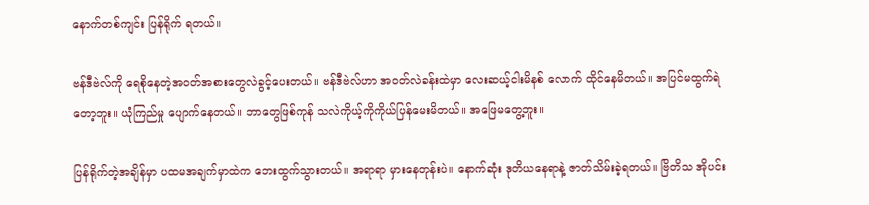နောက်တစ်ကျင်း ပြန်ရိုက် ရတယ်။

ဗန်ဒီဗဲလ်ကို ရေစိုနေတဲ့အဝတ်အစားတွေလဲခွင့်ပေးတယ်။ ဗန်ဒီဗဲလ်ဟာ အဝတ်လဲခန်းထဲမှာ လေးဆယ့်ငါးမိနစ် လောက် ထိုင်နေမိတယ်။ အပြင်မထွက်ရဲတော့ဘူး။ ယုံကြည်မှု ပျောက်နေတယ်။ ဘာတွေဖြစ်ကုန် သလဲကိုယ့်ကိုကိုယ်ပြန်မေးမိတယ်။ အဖြေမတွေ့ဘူး။

ပြန်ရိုက်တဲ့အချိန်မှာ ပထမအချက်မှာထဲက ဘေးထွက်သွားတယ်။ အရာရာ မှားနေတုန်းပဲ။ နောက်ဆုံး ဒုတိယနေရာနဲ့ ဇာတ်သိမ်းခဲ့ရတယ်။ ဗြိတိသ အိုပင်း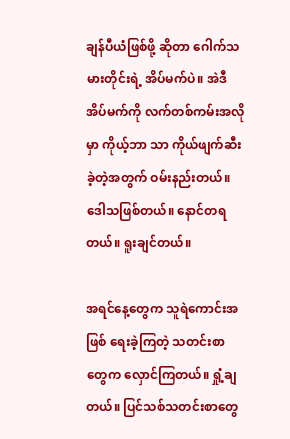ချန်ပီယံဖြစ်ဖို့ ဆိုတာ ဂေါက်သမားတိုင်းရဲ့ အိပ်မက်ပဲ။ အဲဒီအိပ်မက်ကို လက်တစ်ကမ်းအလိုမှာ ကိုယ့်ဘာ သာ ကိုယ်ဖျက်ဆီးခဲ့တဲ့အတွက် ဝမ်းနည်းတယ်။ ဒေါသဖြစ်တယ်။ နောင်တရတယ်။ ရူးချင်တယ်။

အရင်နေ့တွေက သူရဲကောင်းအဖြစ် ရေးခဲ့ကြတဲ့ သတင်းစာတွေက လှောင်ကြတယ်။ ရှုံ့ချတယ်။ ပြင်သစ်သတင်းစာတွေ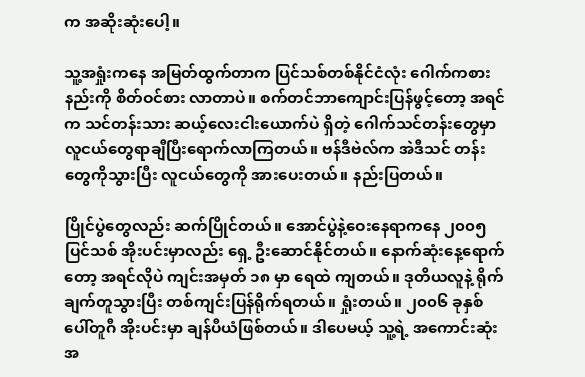က အဆိုးဆုံးပေါ့။

သူ့အရှုံးကနေ အမြတ်ထွက်တာက ပြင်သစ်တစ်နိုင်ငံလုံး ဂေါက်ကစားနည်းကို စိတ်ဝင်စား လာတာပဲ။ စက်တင်ဘာကျောင်းပြန်ဖွင့်တော့ အရင်က သင်တန်းသား ဆယ့်လေးငါးယောက်ပဲ ရှိတဲ့ ဂေါက်သင်တန်းတွေမှာ လူငယ်တွေရာချီပြီးရောက်လာကြတယ်။ ဗန်ဒီဗဲလ်က အဲဒီသင် တန်း တွေကိုသွားပြီး လူငယ်တွေကို အားပေးတယ်။ နည်းပြတယ်။

ပြိုင်ပွဲတွေလည်း ဆက်ပြိုင်တယ်။ အောင်ပွဲနဲ့ဝေးနေရာကနေ ၂၀၀၅ ပြင်သစ် အိုးပင်းမှာလည်း ရှေ့ ဦးဆောင်နိုင်တယ်။ နောက်ဆုံးနေ့ရောက်တော့ အရင်လိုပဲ ကျင်းအမှတ် ၁၈ မှာ ရေထဲ ကျတယ်။ ဒုတိယလူနဲ့ ရိုက်ချက်တူသွားပြီး တစ်ကျင်းပြန်ရိုက်ရတယ်။ ရှုံးတယ်။ ၂၀၀၆ ခုနှစ် ပေါ်တူဂီ အိုးပင်းမှာ ချန်ပီယံဖြစ်တယ်။ ဒါပေမယ့် သူ့ရဲ့ အကောင်းဆုံးအ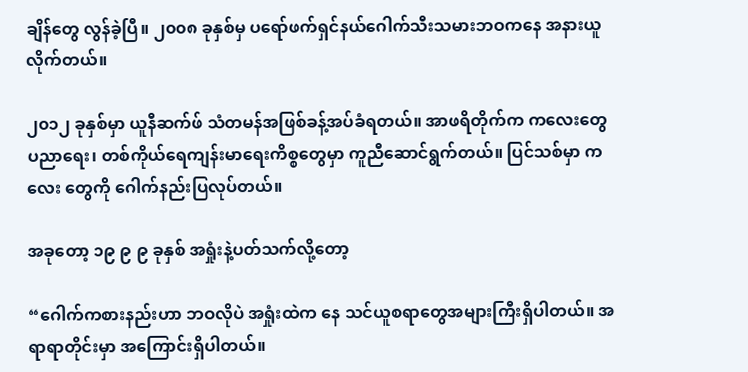ချိန်တွေ လွန်ခဲ့ပြီ။ ၂၀၀၈ ခုနှစ်မှ ပရော်ဖက်ရှင်နယ်ဂေါက်သီးသမားဘဝကနေ အနားယူလိုက်တယ်။

၂၀၁၂ ခုနှစ်မှာ ယူနီဆက်ဖ် သံတမန်အဖြစ်ခန့်အပ်ခံရတယ်။ အာဖရိတိုက်က ကလေးတွေ ပညာရေး၊ တစ်ကိုယ်ရေကျန်းမာရေးကိစ္စတွေမှာ ကူညီဆောင်ရွက်တယ်။ ပြင်သစ်မှာ ကလေး တွေကို ဂေါက်နည်းပြလုပ်တယ်။

အခုတော့ ၁၉ ၉ ၉ ခုနှစ် အရှုံးနဲ့ပတ်သက်လို့တော့

“ဂေါက်ကစားနည်းဟာ ဘဝလိုပဲ အရှုံးထဲက နေ သင်ယူစရာတွေအများကြီးရှိပါတယ်။ အရာရာတိုင်းမှာ အကြောင်းရှိပါတယ်။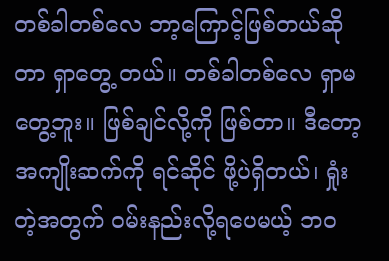တစ်ခါတစ်လေ ဘာ့ကြောင့်ဖြစ်တယ်ဆိုတာ ရှာတွေ့ တယ်။ တစ်ခါတစ်လေ ရှာမတွေ့ဘူး။ ဖြစ်ချင်လို့ကို ဖြစ်တာ။ ဒီတော့ အကျိုးဆက်ကို ရင်ဆိုင် ဖို့ပဲရှိတယ်၊ ရှုံးတဲ့အတွက် ဝမ်းနည်းလို့ရပေမယ့် ဘဝ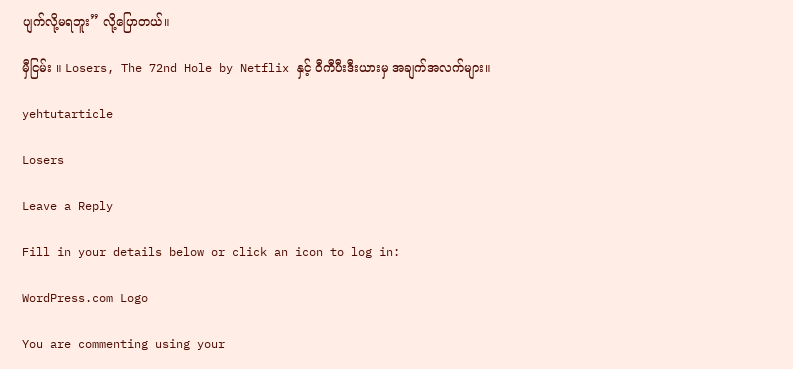ပျက်လို့မရဘူး” လို့ပြောတယ်။

မှီငြမ်း ။ Losers, The 72nd Hole by Netflix နှင့် ဝီကီပီးဒီးယားမှ အချက်အလက်များ။

yehtutarticle

Losers

Leave a Reply

Fill in your details below or click an icon to log in:

WordPress.com Logo

You are commenting using your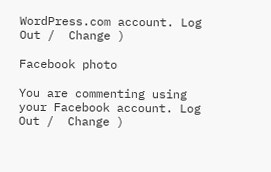WordPress.com account. Log Out /  Change )

Facebook photo

You are commenting using your Facebook account. Log Out /  Change )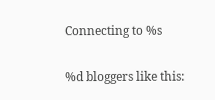Connecting to %s

%d bloggers like this: